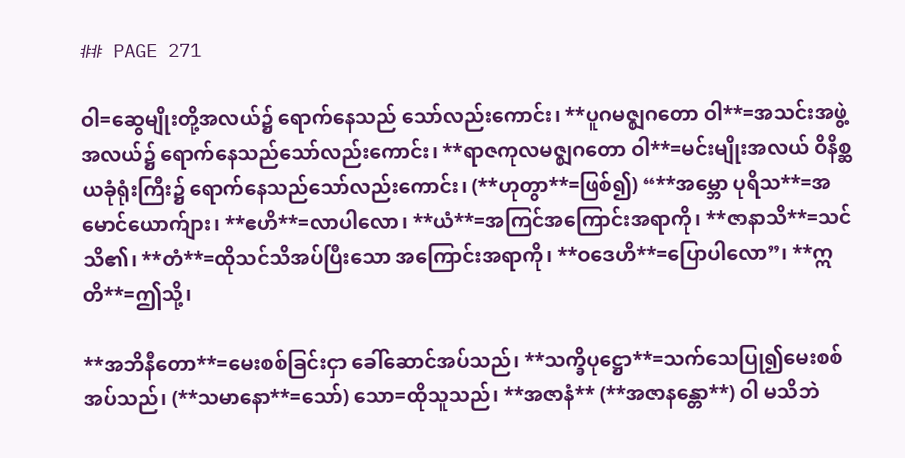## PAGE 271

ဝါ=ဆွေမျိုးတို့အလယ်၌ ရောက်နေသည် သော်လည်းကောင်း၊ **ပူဂမဇ္ဈဂတော ဝါ**=အသင်းအဖွဲ့အလယ်၌ ရောက်နေသည်သော်လည်းကောင်း၊ **ရာဇကုလမဇ္ဈဂတော ဝါ**=မင်းမျိုးအလယ် ဝိနိစ္ဆယခုံရုံးကြီး၌ ရောက်နေသည်သော်လည်းကောင်း၊ (**ဟုတွာ**=ဖြစ်၍) “**အမ္ဘော ပုရိသ**=အမောင်ယောက်ျား၊ **ဧဟိ**=လာပါလော၊ **ယံ**=အကြင်အကြောင်းအရာကို၊ **ဇာနာသိ**=သင်သိ၏၊ **တံ**=ထိုသင်သိအပ်ပြီးသော အကြောင်းအရာကို၊ **ဝဒေဟိ**=ပြောပါလော”၊ **ဣတိ**=ဤသို့၊

**အဘိနီတော**=မေးစစ်ခြင်းငှာ ခေါ်ဆောင်အပ်သည်၊ **သက္ခိပုဋ္ဌော**=သက်သေပြု၍မေးစစ်အပ်သည်၊ (**သမာနော**=သော်) သော=ထိုသူသည်၊ **အဇာနံ** (**အဇာနန္တော**) ဝါ မသိဘဲ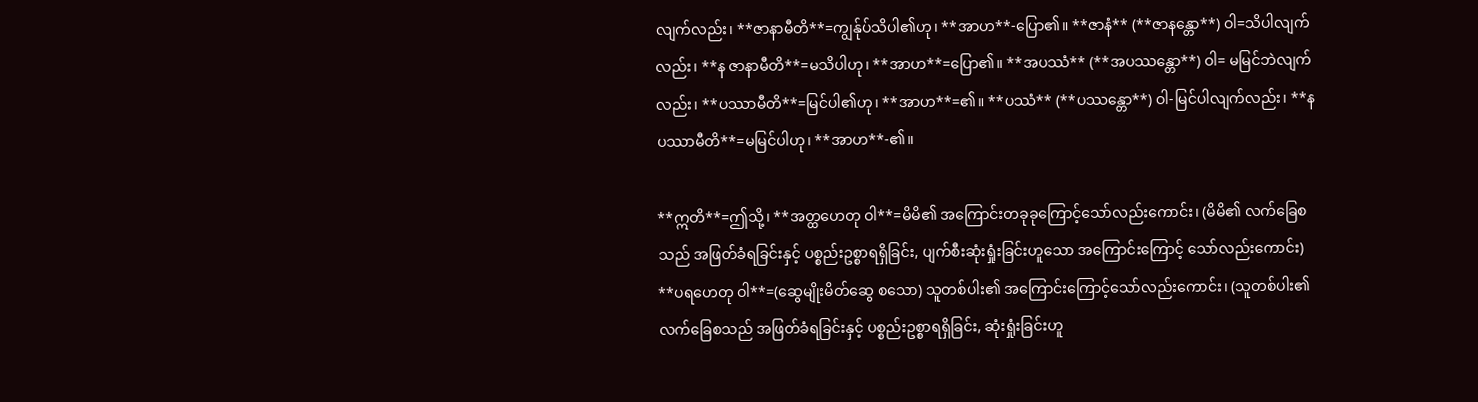လျက်လည်း၊ **ဇာနာမီတိ**=ကျွန်ုပ်သိပါ၏ဟု၊ **အာဟ**-ပြော၏။ **ဇာနံ** (**ဇာနန္တော**) ဝါ=သိပါလျက်လည်း၊ **န ဇာနာမီတိ**=မသိပါဟု၊ **အာဟ**=ပြော၏။ **အပဿံ** (**အပဿန္တော**) ဝါ= မမြင်ဘဲလျက်လည်း၊ **ပဿာမီတိ**=မြင်ပါ၏ဟု၊ **အာဟ**=၏။ **ပဿံ** (**ပဿန္တော**) ဝါ-မြင်ပါလျက်လည်း၊ **န ပဿာမီတိ**=မမြင်ပါဟု၊ **အာဟ**-၏။

**ဣတိ**=ဤသို့၊ **အတ္ထဟေတု ဝါ**=မိမိ၏ အကြောင်းတခုခုကြောင့်သော်လည်းကောင်း၊ (မိမိ၏ လက်ခြေစသည် အဖြတ်ခံရခြင်းနှင့် ပစ္စည်းဥစ္စာရရှိခြင်း, ပျက်စီးဆုံးရှုံးခြင်းဟူသော အကြောင်းကြောင့် သော်လည်းကောင်း) **ပရဟေတု ဝါ**=(ဆွေမျိုးမိတ်ဆွေ စသော) သူတစ်ပါး၏ အကြောင်းကြောင့်သော်လည်းကောင်း၊ (သူတစ်ပါး၏ လက်ခြေစသည် အဖြတ်ခံရခြင်းနှင့် ပစ္စည်းဥစ္စာရရှိခြင်း, ဆုံးရှုံးခြင်းဟူ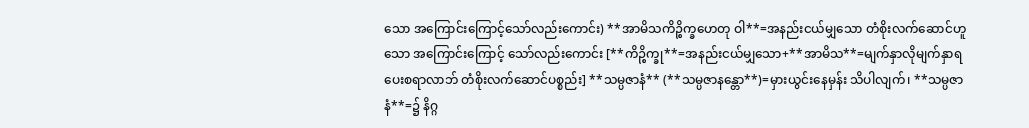သော အကြောင်းကြောင့်သော်လည်းကောင်း) **အာမိသကိဉ္စိက္ခဟေတု ဝါ**=အနည်းငယ်မျှသော တံစိုးလက်ဆောင်ဟူသော အကြောင်းကြောင့် သော်လည်းကောင်း [**ကိဉ္စိက္ခု**=အနည်းငယ်မျှသော+**အာမိသ**=မျက်နှာလိုမျက်နှာရ ပေးစရာလာဘ် တံစိုးလက်ဆောင်ပစ္စည်း] **သမ္ပဇာနံ** (**သမ္ပဇာနန္တော**)=မှားယွင်းနေမှန်း သိပါလျက်၊ **သမ္ပဇာနံ**=၌ နိဂ္ဂ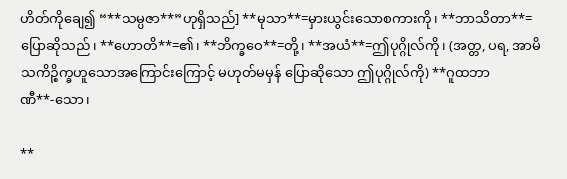ဟိတ်ကိုချေ၍ “**သမ္ပဇာ**”ဟုရှိသည်] **မုသာ**=မှားယွင်းသောစကားကို၊ **ဘာသိတာ**=ပြောဆိုသည်၊ **ဟောတိ**=၏၊ **ဘိက္ခဝေ**=တို့၊ **အယံ**=ဤပုဂ္ဂိုလ်ကို၊ (အတ္တ, ပရ, အာမိသကိဉ္စိက္ခဟူသောအကြောင်းကြောင့် မဟုတ်မမှန် ပြောဆိုသော ဤပုဂ္ဂိုလ်ကို) **ဂူထဘာဏီ**-သော၊

**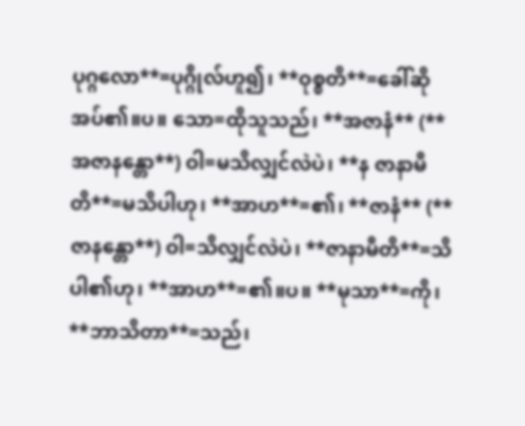ပုဂ္ဂလော**=ပုဂ္ဂိုလ်ဟူ၍၊ **ဝုစ္စတိ**=ခေါ်ဆိုအပ်၏။ပ။ သော=ထိုသူသည်၊ **အဇာနံ** (**အဇာနန္တော**) ဝါ=မသိလျှင်လဲပဲ၊ **န ဇာနာမီတိ**=မသိပါဟု၊ **အာဟ**=၏၊ **ဇာနံ** (**ဇာနန္တော**) ဝါ=သိလျှင်လဲပဲ၊ **ဇာနာမီတိ**=သိပါ၏ဟု၊ **အာဟ**=၏။ပ။ **မုသာ**=ကို၊ **ဘာသိတာ**=သည်၊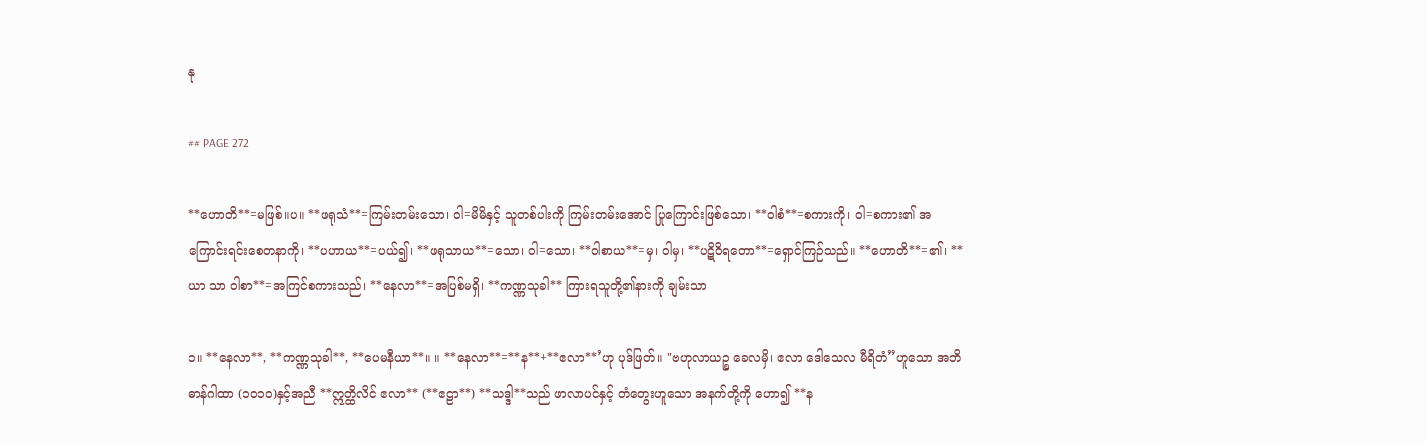နု

## PAGE 272

**ဟောတိ**=မဖြစ်။ပ။ **ဖရုသံ**=ကြမ်းတမ်းသော၊ ဝါ=မိမိနှင့် သူတစ်ပါးကို ကြမ်းတမ်းအောင် ပြုကြောင်းဖြစ်သော၊ **ဝါစံ**=စကားကို၊ ဝါ=စကား၏ အကြောင်းရင်းစေတနာကို၊ **ပဟာယ**=ပယ်၍၊ **ဖရုသာယ**=သော၊ ဝါ=သော၊ **ဝါစာယ**=မှ၊ ဝါမှ၊ **ပဋိဝိရတော**=ရှောင်ကြဉ်သည်။ **ဟောတိ**=၏၊ **ယာ သာ ဝါစာ**=အကြင်စကားသည်၊ **နေလာ**=အပြစ်မရှိ၊ **ကဏ္ဏသုခါ** ကြားရသူတို့၏နားကို ချမ်းသာ

၁။ **နေလာ**, **ကဏ္ဏသုခါ**, **ပေမနီယာ**။ ။ **နေလာ**=**န**+**ဧလာ**’ဟု ပုဒ်ဖြတ်။ "ဗဟုလာယဉ္စ ခေလမှိ၊ ဧလာ ဒေါသေလ မီရိတံ”ဟူသော အဘိဓာန်ဂါထာ (၁၀၁၀)နှင့်အညီ **ဣတ္ထိလိင် ဧလာ** (**ဧဠာ**) **သဒ္ဒါ**သည် ဖာလာပင်နှင့် တံတွေးဟူသော အနက်တို့ကို ဟော၍ **န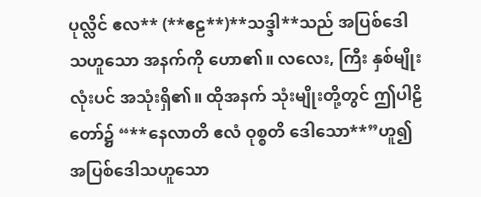ပုလ္လိင် ဧလ** (**ဧဠ**)**သဒ္ဒါ**သည် အပြစ်ဒေါသဟူသော အနက်ကို ဟော၏။ လလေး, ကြီး နှစ်မျိုးလုံးပင် အသုံးရှိ၏။ ထိုအနက် သုံးမျိုးတို့တွင် ဤပါဠိတော်၌ “**နေလာတိ ဧလံ ဝုစ္စတိ ဒေါသော**”ဟူ၍ အပြစ်ဒေါသဟူသော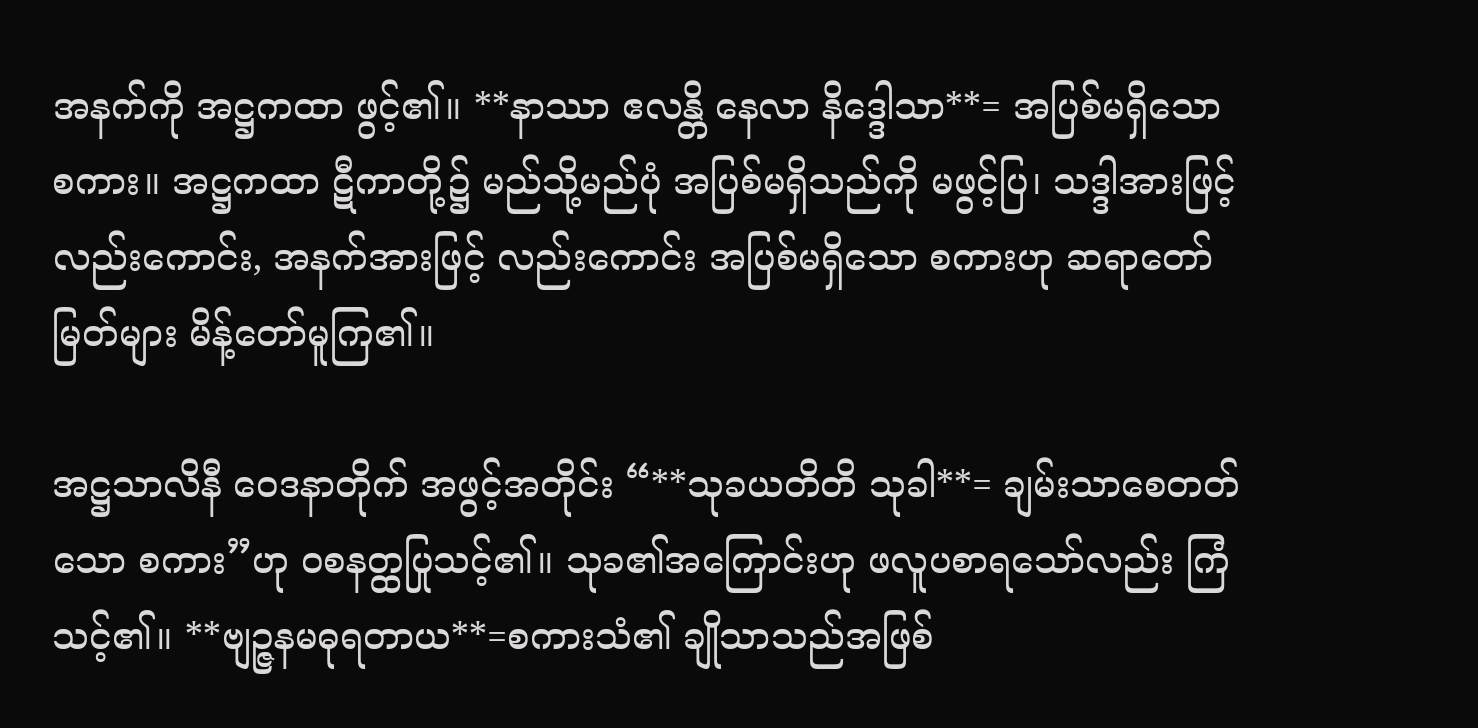အနက်ကို အဋ္ဌကထာ ဖွင့်၏။ **နာဿာ ဧလန္တိ နေလာ နိဒ္ဒေါသာ**= အပြစ်မရှိသော စကား။ အဋ္ဌကထာ ဋီကာတို့၌ မည်သို့မည်ပုံ အပြစ်မရှိသည်ကို မဖွင့်ပြ၊ သဒ္ဒါအားဖြင့်လည်းကောင်း, အနက်အားဖြင့် လည်းကောင်း အပြစ်မရှိသော စကားဟု ဆရာတော်မြတ်များ မိန့်တော်မူကြ၏။

အဋ္ဌသာလိနီ ဝေဒနာတိုက် အဖွင့်အတိုင်း “**သုခယတိတိ သုခါ**= ချမ်းသာစေတတ်သော စကား”ဟု ဝစနတ္ထပြုသင့်၏။ သုခ၏အကြောင်းဟု ဖလူပစာရသော်လည်း ကြံသင့်၏။ **ဗျဉ္ဇနမဓုရတာယ**=စကားသံ၏ ချိုသာသည်အဖြစ်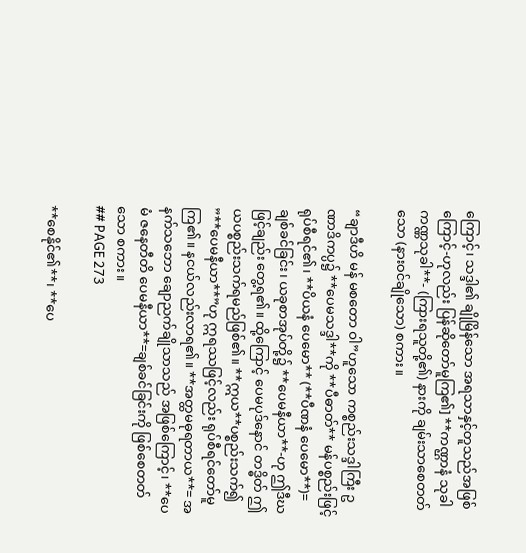ကြောင့်၊ သဒ္ဒါ၏ ချိုမြိန်သော အရသာနှင့်တူသည်အဖြစ်ကြောင့်-ဟုလည်း ပြန်ဆိုတော်မူကြ၏] **ကဏ္ဌာနံ သုခါ ကဏ္ဏသုခါ**- (ကြားရသူတို့၏) နားကို ချမ်းသာစေတတ်သော (နားဝင်ချိုသော) စကား။

“ချာဒီဟိ မန် မစတော ဝါ”ဟူသော ကစ္စည်းသဒ္ဒါကြီး ဥဏာဒိကပ္ပ၌ **ပေမသဒ္ဒါ**ကို **ပီဓာတ်** မန်ပစ္စည်းဖြင့် ရုပ်စီရင်၏၊ **ပိယနံ ပေမော** (**ပီဏနံ ပေမော**)= ချစ်ခင်ခြင်း၊ ယခုစာအုပ်တို့၌ **ပေမနီယာ**-ဟု ဤဒီဃဖြင့်ချည်း တွေ့ရ၏။ ထို့ကြောင့် ပေမပုဒ်နောင် တဒ္ဓိတ် ဤယပစ္စည်းသက်ရမည်ဖြစ်၏။ **ဣယ**ပစ္စည်းသက်၍ ”**ပေမနီယာ**”ဟု ဣရဿဖြင့်လည်း ရုပ်စီရင်တော်မူကြ၏။ နငယ်လည်းလာရ၏။ **အတ္ထမဓုရတာယ**= အနက်သဘော ချောညက်ချိုသာသည် အဖြစ်ကြောင့်၊ **ပေမံ ဇနေတီတိ ပေမနီယာ**=ချစ်ခင်ခြင်းကို ဖြစ်စေတတ်သော စကား။
## PAGE 273

**စေနိုင်၏**၊ **ပေ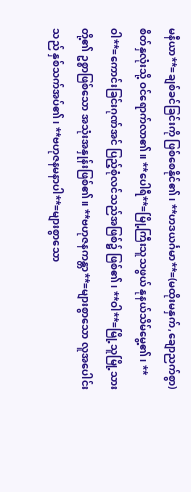မနီယာ**=ချစ်ခင်ခြင်းကို ဖြစ်စေနိုင်၏၊ **ဟဒယင်္ဂမာ**=(မထိုးမနှက်,ချောညက်စွာ) စိတ်နှလုံးသို့ ဝင်ရောက်လာ၏။ **ပေါရီ**=မြို့ကြီးသူသဖွယ် နုနယ်သိမ်မွေ့၏၊ **ဝါ**=ကောင်းခြင်းဂုဏ်အင် ပြည့်စုံလင်သည်အဖြစ်၌ ဖြစ်၏၊ **ဝါ**=မြို့သူမြို့သားတို့၏ ဥစ္စာဖြစ်သော အသုံးအနှုန်းဖြစ်၏။ **ဗဟုဇနကန္တာ**=များစွာသော လူအပေါင်းသည် နှစ်သက်အပ်၏၊ **ဗဟုဇနမနာပါ**=များစွာသော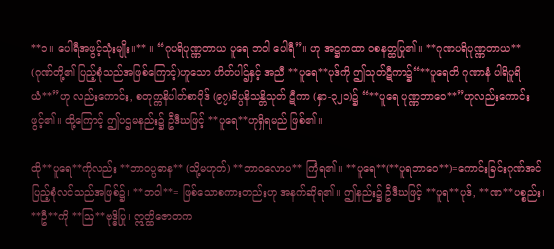**၁။ ပေါရီအဖွင့်သုံးမျိုး။** ။ “ဂုပရိပုဏ္ဏတာယ ပူရေ ဘဝါ ပေါရီ”။ ဟု အဋ္ဌကထာ ဝစနတ္ထပြု၏။ **ဂုဏပရိပုဏ္ဏတာယ** (ဂုဏ်တို့၏ ပြည့်စုံသည်အဖြစ်ကြောင့်)ဟူသော ဟိတ်ပါဌ်နှင့် အညီ **ပူရေ**ပုဒ်ကို ဤသုတ်ဋီကာ၌“**ပူရေတိ ဂုဏာနံ ပါရိပူရိယံ**”ဟု လည်းကောင်း, စတုက္ကနိပါတ်စာပိုဒ် (၉၇)ခိပ္ပနိသန္တိသုတ် ဋီကာ (နှာ-၃၂၁)၌ “**ပူရေ ပုဏ္ဏဘာဝေ**”ဟုလည်းကောင်းဖွင့်၏။ ထို့ကြောင့် ဤပဌမနည်း၌ ဦဒီဃဖြင့် **ပူရေ**ဟုရှိရမည် ဖြစ်၏။

ထို**ပူရေ**ကိုလည်း **ဘာဝပ္ပဓာန** (သို့မဟုတ်) **ဘာဝလောပ** ကြံရ၏။ **ပူရေ**(**ပူရဘာဝေ**)=ကောင်းခြင်းဂုဏ်အင် ပြည့်စုံလင်သည်အဖြစ်၌၊ **ဘဝါ**= ဖြစ်သောစကားတည်းဟု အနက်ဆိုရ၏။ ဤနည်း၌ ဦဒီဃဖြင့် **ပူရ**ပုဒ်, **ဏ**ပစ္စည်း၊ **ဦ**ကို **ဩ**ဗုဒ္ဓိပြု၊ ဣတ္ထိဇောတက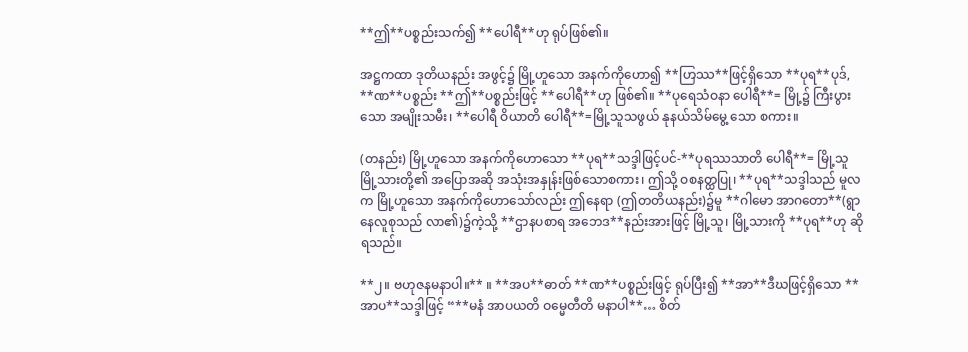**ဤ**ပစ္စည်းသက်၍ **ပေါရီ**ဟု ရုပ်ဖြစ်၏။

အဋ္ဌကထာ ဒုတိယနည်း အဖွင့်၌ မြို့ဟူသော အနက်ကိုဟော၍ **ဟြဿ**ဖြင့်ရှိသော **ပုရ**ပုဒ်, **ဏ**ပစ္စည်း **ဤ**ပစ္စည်းဖြင့် **ပေါရီ**ဟု ဖြစ်၏။ **ပုရေသံဝနာ ပေါရီ**= မြို့၌ ကြီးပွားသော အမျိုးသမီး၊ **ပေါရီ ဝိယာတိ ပေါရီ**=မြို့သူသဖွယ် နုနယ်သိမ်မွေ့ သော စကား။

(တနည်း) မြို့ဟူသော အနက်ကိုဟောသော **ပုရ**သဒ္ဒါဖြင့်ပင်-**ပုရဿသာတိ ပေါရီ**= မြို့သူမြို့သားတို့၏ အပြောအဆို အသုံးအနှုန်းဖြစ်သောစကား၊ ဤသို့ ဝစနတ္ထပြု၊ **ပုရ**သဒ္ဒါသည် မူလက မြို့ဟူသော အနက်ကိုဟောသော်လည်း ဤနေရာ (ဤတတိယနည်း)၌မူ **ဂါမော အာဂတော**(ရွာနေလူစုသည် လာ၏)၌ကဲ့သို့ **ဌာနပစာရ အဘေဒ**နည်းအားဖြင့် မြို့သူ၊ မြို့သားကို **ပုရ**ဟု ဆိုရသည်။

**၂။ ဗဟုဇနမနာပါ။** ။ **အပ**ဓာတ် **ဏ**ပစ္စည်းဖြင့် ရုပ်ပြီး၍ **အာ**ဒီဃဖြင့်ရှိသော **အာပ**သဒ္ဒါဖြင့် “**မနံ အာပယတိ ဝမ္မေတီတိ မနာပါ**… စိတ်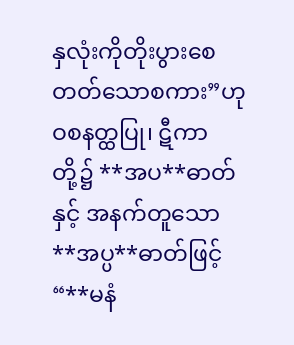နှလုံးကိုတိုးပွားစေတတ်သောစကား”ဟု ဝစနတ္ထပြု၊ ဋီကာတို့၌ **အပ**ဓာတ်နှင့် အနက်တူသော **အပ္ပ**ဓာတ်ဖြင့် “**မနံ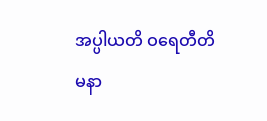အပ္ပါယတိ ဝရေတီတိ မနာ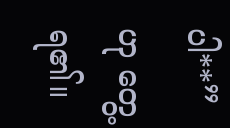ပါ**”ဟု တွေ့ ရ၏။